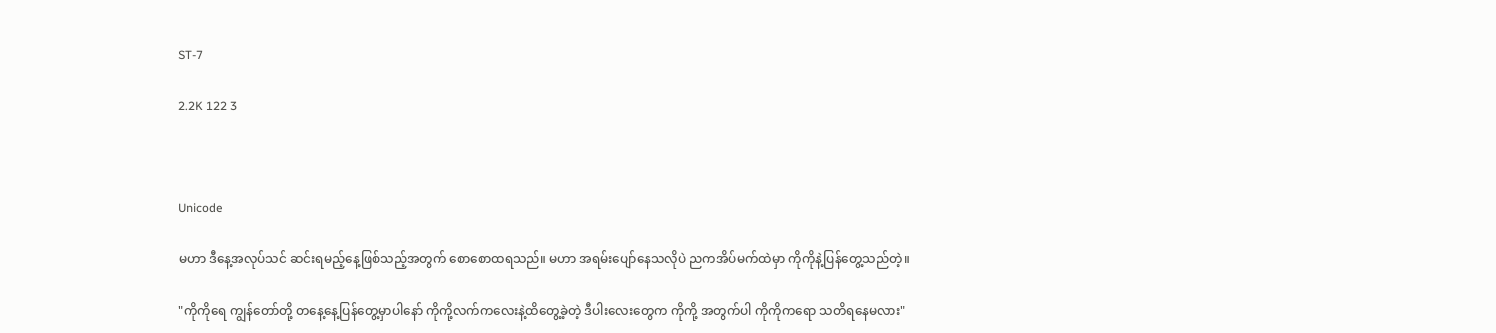ST-7

2.2K 122 3



Unicode

မဟာ ဒီနေ့အလုပ်သင် ဆင်းရမည့်နေ့ဖြစ်သည့်အတွက် စောစောထရသည်။ မဟာ အရမ်းပျော်နေသလိုပဲ ညကအိပ်မက်ထဲမှာ ကိုကိုနဲ့ပြန်တွေ့သည်တဲ့။

"ကိုကိုရေ ကျွန်တော်တို့ တနေ့နေ့ပြန်တွေ့မှာပါနော် ကိုကို့လက်ကလေးနဲ့ထိတွေ့ခဲ့တဲ့ ဒီပါးလေးတွေက ကိုကို့ အတွက်ပါ ကိုကိုကရော သတိရနေမလား"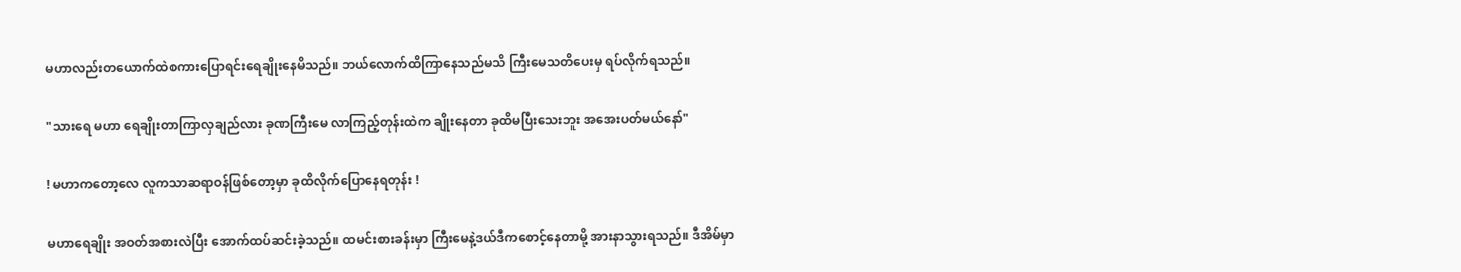မဟာလည်းတယောက်ထဲစကားပြောရင်းရေချိုးနေမိသည်။ ဘယ်လောက်ထိကြာနေသည်မသိ ကြီးမေသတိပေးမှ ရပ်လိုက်ရသည်။

"သားရေ မဟာ ရေချိုးတာကြာလှချည်လား ခုဏကြီးမေ လာကြည့်တုန်းထဲက ချိုးနေတာ ခုထိမပြီးသေးဘူး အအေးပတ်မယ်နော်"

! မဟာကတော့လေ လူကသာဆရာဝန်ဖြစ်တော့မှာ ခုထိလိုက်ပြောနေရတုန်း !

မဟာရေချိုး အဝတ်အစားလဲပြီး အောက်ထပ်ဆင်းခဲ့သည်။ ထမင်းစားခန်းမှာ ကြီးမေနဲ့ဒယ်ဒီကစောင့်နေတာမို့ အားနာသွားရသည်။ ဒီအိမ်မှာ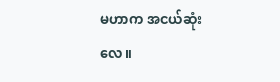မဟာက အငယ်ဆုံးလေ။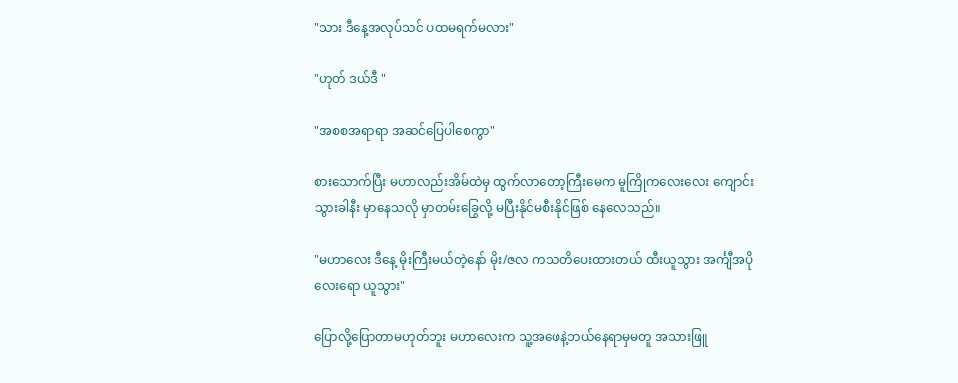"သား ဒီနေ့အလုပ်သင် ပထမရက်မလား"

"ဟုတ် ဒယ်ဒီ "

"အစစအရာရာ အဆင်ပြေပါစေကွာ"

စားသောက်ပြီး မဟာလည်းအိမ်ထဲမှ ထွက်လာတော့ကြီးမေက မူကြိုကလေးလေး ကျောင်းသွားခါနီး မှာနေသလို မှာတမ်းခြွေလို့ မပြီးနိုင်မစီးနိုင်ဖြစ် နေလေသည်။

"မဟာလေး ဒီနေ့ မိုးကြီးမယ်တဲ့နော် မိုး/ဇလ ကသတိပေးထားတယ် ထီးယူသွား အင်္ကျီအပိုလေးရော ယူသွား"

ပြောလို့ပြောတာမဟုတ်ဘူး မဟာလေးက သူ့အဖေနဲ့ဘယ်နေရာမှမတူ အသားဖြူ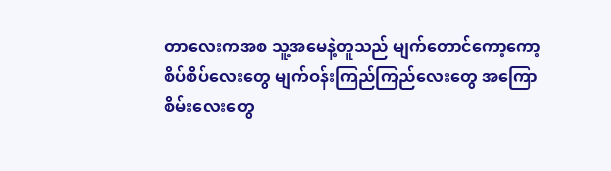တာလေးကအစ သူ့အမေနဲ့တူသည် မျက်တောင်ကော့ကော့စိပ်စိပ်လေးတွေ မျက်ဝန်းကြည်ကြည်လေးတွေ အကြောစိမ်းလေးတွေ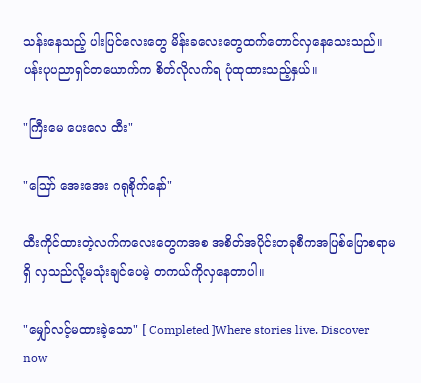သန်းနေသည့် ပါးပြင်လေးတွေ မိန်းခလေးတွေထက်တောင်လှနေသေးသည်။ ပန်းပုပညာရှင်တယောက်က စိတ်လိုလက်ရ ပုံထုထားသည့်နှယ်။

"ကြီးမေ ပေးလေ ထီး"

"ဪ အေးအေး ဂရုစိုက်နော်"

ထီးကိုင်ထားတဲ့လက်ကလေးတွေကအစ အစိတ်အပိုင်းတခုစီကအပြစ်ပြောစရာမရှိ လှသည်လို့မသုံးချင်ပေမဲ့ တကယ်ကိုလှနေတာပါ။

"မျှော်လင့်မထားခဲ့သော" [ Completed ]Where stories live. Discover now